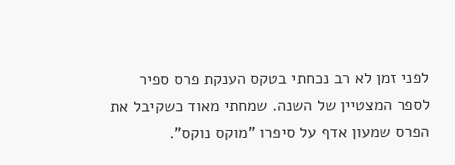לפני זמן לא רב נכחתי בטקס הענקת פרס ספיר לספר המצטיין של השנה. שמחתי מאוד כשקיבל את הפרס שמעון אדף על סיפרו "מוקס נוקס".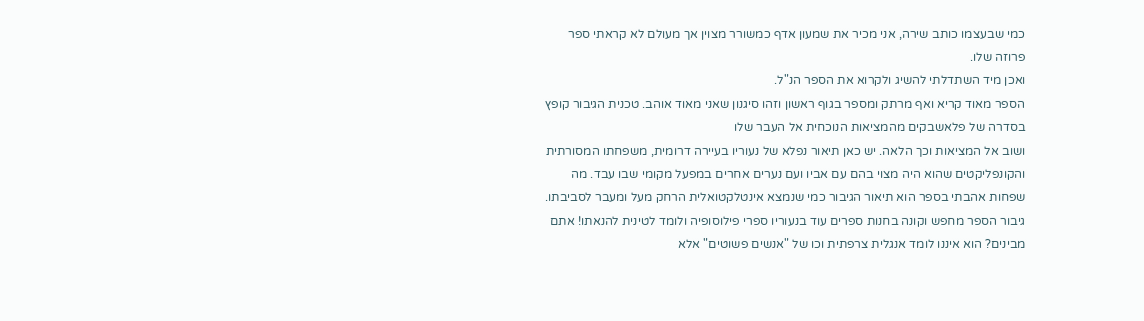כמי שבעצמו כותב שירה, אני מכיר את שמעון אדף כמשורר מצוין אך מעולם לא קראתי ספר פרוזה שלו.
ואכן מיד השתדלתי להשיג ולקרוא את הספר הנ"ל.
הספר מאוד קריא ואף מרתק ומספר בגוף ראשון וזהו סיגנון שאני מאוד אוהב. טכנית הגיבור קופץ בסדרה של פלאשבקים מהמציאות הנוכחית אל העבר שלו
ושוב אל המציאות וכך הלאה. יש כאן תיאור נפלא של נעוריו בעיירה דרומית, משפחתו המסורתית והקונפליקטים שהוא היה מצוי בהם עם אביו ועם נערים אחרים במפעל מקומי שבו עבד. מה שפחות אהבתי בספר הוא תיאור הגיבור כמי שנמצא אינטלקטואלית הרחק מעל ומעבר לסביבתו. גיבור הספר מחפש וקונה בחנות ספרים עוד בנעוריו ספרי פילוסופיה ולומד לטינית להנאתו! אתם מבינים? הוא איננו לומד אנגלית צרפתית וכו של "אנשים פשוטים" אלא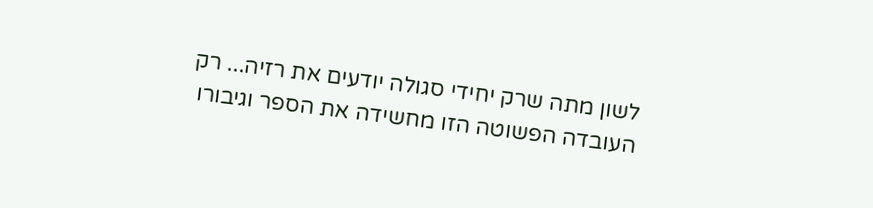לשון מתה שרק יחידי סגולה יודעים את רזיה... רק העובדה הפשוטה הזו מחשידה את הספר וגיבורו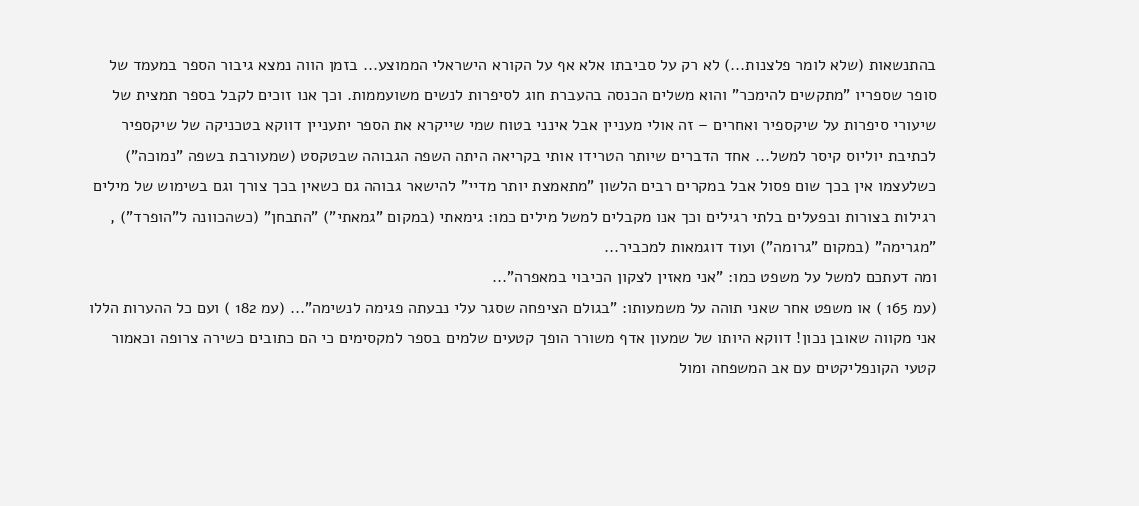בהתנשאות (שלא לומר פלצנות...) לא רק על סביבתו אלא אף על הקורא הישראלי הממוצע... בזמן הווה נמצא גיבור הספר במעמד של סופר שספריו "מתקשים להימכר" והוא משלים הכנסה בהעברת חוג לסיפרות לנשים משועממות. וכך אנו זוכים לקבל בספר תמצית של שיעורי סיפרות על שיקספיר ואחרים – זה אולי מעניין אבל אינני בטוח שמי שייקרא את הספר יתעניין דווקא בטכניקה של שיקספיר לכתיבת יוליוס קיסר למשל... אחד הדברים שיותר הטרידו אותי בקריאה היתה השפה הגבוהה שבטקסט (שמעורבת בשפה "נמוכה") כשלעצמו אין בכך שום פסול אבל במקרים רבים הלשון "מתאמצת יותר מדיי" להישאר גבוהה גם כשאין בכך צורך וגם בשימוש של מילים רגילות בצורות ובפעלים בלתי רגילים וכך אנו מקבלים למשל מילים כמו: גימאתי (במקום "גמאתי") "התבחן" (כשהכוונה ל"הופרד") , "מגרימה" (במקום "גרומה") ועוד דוגמאות למכביר...
ומה דעתכם למשל על משפט כמו: "אני מאזין לצקון הכיבוי במאפרה"...
(עמ 165 ) או משפט אחר שאני תוהה על משמעותו: "בגולם הציפחה שסגר עלי נבעתה פגימה לנשימה"... (עמ 182 ) ועם כל ההערות הללו אני מקווה שאובן נכון! דווקא היותו של שמעון אדף משורר הופך קטעים שלמים בספר למקסימים כי הם כתובים כשירה צרופה וכאמור קטעי הקונפליקטים עם אב המשפחה ומול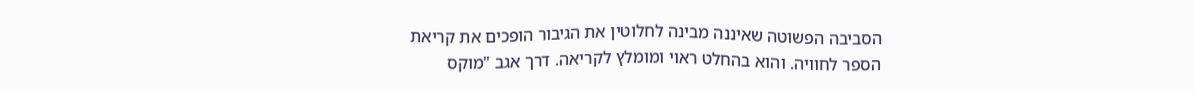הסביבה הפשוטה שאיננה מבינה לחלוטין את הגיבור הופכים את קריאת הספר לחוויה. והוא בהחלט ראוי ומומלץ לקריאה. דרך אגב "מוקס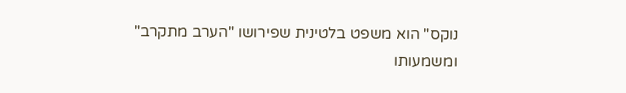נוקס" הוא משפט בלטינית שפירושו "הערב מתקרב" ומשמעותו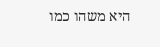היא משהו כמו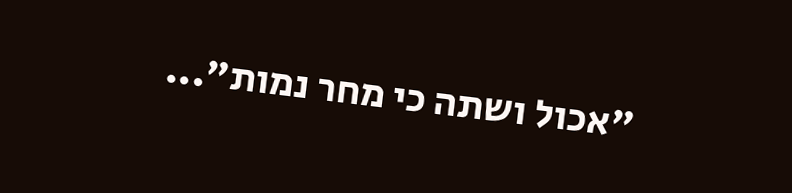"אכול ושתה כי מחר נמות"...